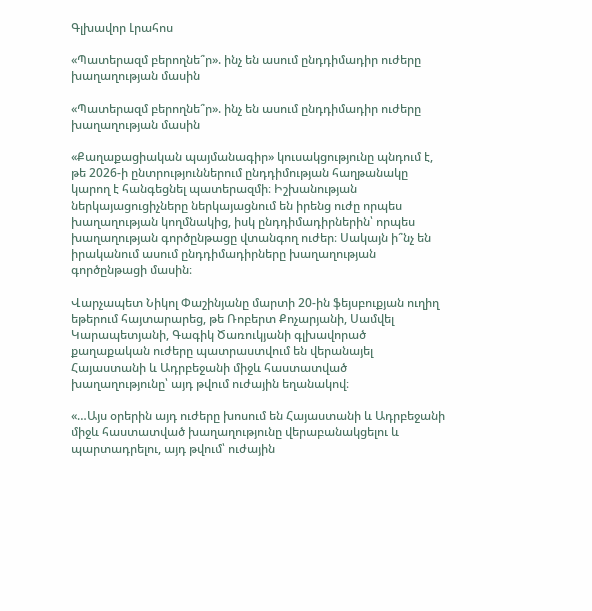Գլխավոր Լրահոս

«Պատերազմ բերողնե՞ր». ինչ են ասում ընդդիմադիր ուժերը խաղաղության մասին

«Պատերազմ բերողնե՞ր». ինչ են ասում ընդդիմադիր ուժերը խաղաղության մասին

«Քաղաքացիական պայմանագիր» կուսակցությունը պնդում է, թե 2026-ի ընտրություններում ընդդիմության հաղթանակը կարող է հանգեցնել պատերազմի։ Իշխանության ներկայացուցիչները ներկայացնում են իրենց ուժը որպես խաղաղության կողմնակից, իսկ ընդդիմադիրներին՝ որպես խաղաղության գործընթացը վտանգող ուժեր։ Սակայն ի՞նչ են իրականում ասում ընդդիմադիրները խաղաղության գործընթացի մասին։

Վարչապետ Նիկոլ Փաշինյանը մարտի 20-ին ֆեյսբուքյան ուղիղ եթերում հայտարարեց, թե Ռոբերտ Քոչարյանի, Սամվել Կարապետյանի, Գագիկ Ծառուկյանի գլխավորած քաղաքական ուժերը պատրաստվում են վերանայել Հայաստանի և Ադրբեջանի միջև հաստատված խաղաղությունը՝ այդ թվում ուժային եղանակով։

«…Այս օրերին այդ ուժերը խոսում են Հայաստանի և Ադրբեջանի միջև հաստատված խաղաղությունը վերաբանակցելու և պարտադրելու, այդ թվում՝ ուժային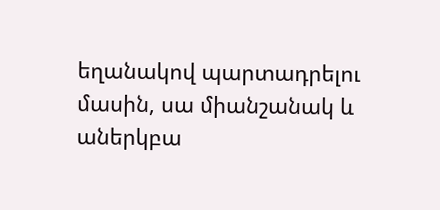եղանակով պարտադրելու մասին, սա միանշանակ և աներկբա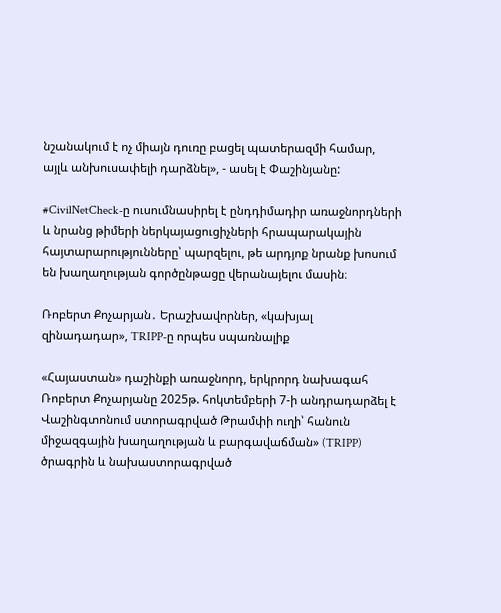նշանակում է ոչ միայն դուռը բացել պատերազմի համար, այլև անխուսափելի դարձնել», - ասել է Փաշինյանը:

#CivilNetCheck-ը ուսումնասիրել է ընդդիմադիր առաջնորդների և նրանց թիմերի ներկայացուցիչների հրապարակային հայտարարությունները՝ պարզելու, թե արդյոք նրանք խոսում են խաղաղության գործընթացը վերանայելու մասին։

Ռոբերտ Քոչարյան․ Երաշխավորներ, «կախյալ զինադադար», TRIPP-ը որպես սպառնալիք

«Հայաստան» դաշինքի առաջնորդ, երկրորդ նախագահ Ռոբերտ Քոչարյանը 2025թ. հոկտեմբերի 7-ի անդրադարձել է Վաշինգտոնում ստորագրված Թրամփի ուղի՝ հանուն միջազգային խաղաղության և բարգավաճման» (TRIPP) ծրագրին և նախաստորագրված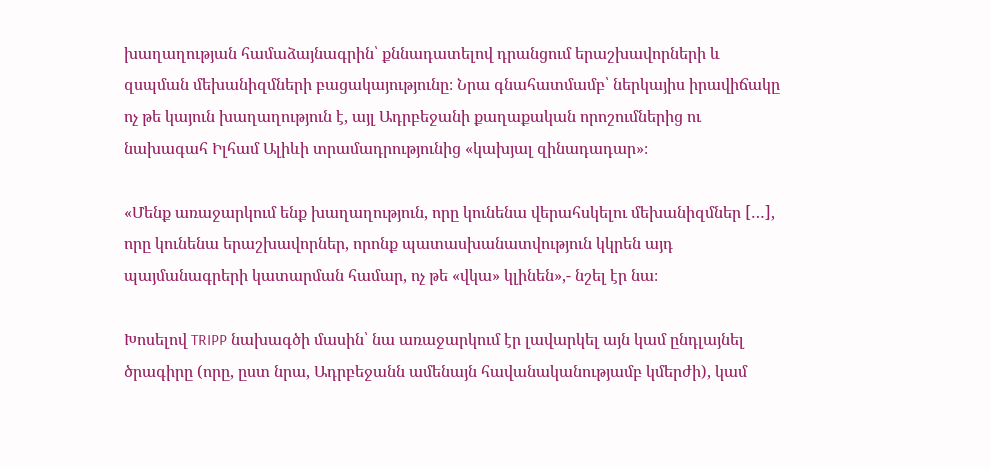խաղաղության համաձայնագրին՝ քննադատելով դրանցում երաշխավորների և զսպման մեխանիզմների բացակայությունը։ Նրա գնահատմամբ՝ ներկայիս իրավիճակը ոչ թե կայուն խաղաղություն է, այլ Ադրբեջանի քաղաքական որոշումներից ու նախագահ Իլհամ Ալիևի տրամադրությունից «կախյալ զինադադար»։

«Մենք առաջարկում ենք խաղաղություն, որը կունենա վերահսկելու մեխանիզմներ […], որը կունենա երաշխավորներ, որոնք պատասխանատվություն կկրեն այդ պայմանագրերի կատարման համար, ոչ թե «վկա» կլինեն»,- նշել էր նա։

Խոսելով TRIPP նախագծի մասին՝ նա առաջարկում էր լավարկել այն կամ ընդլայնել ծրագիրը (որը, ըստ նրա, Ադրբեջանն ամենայն հավանականությամբ կմերժի), կամ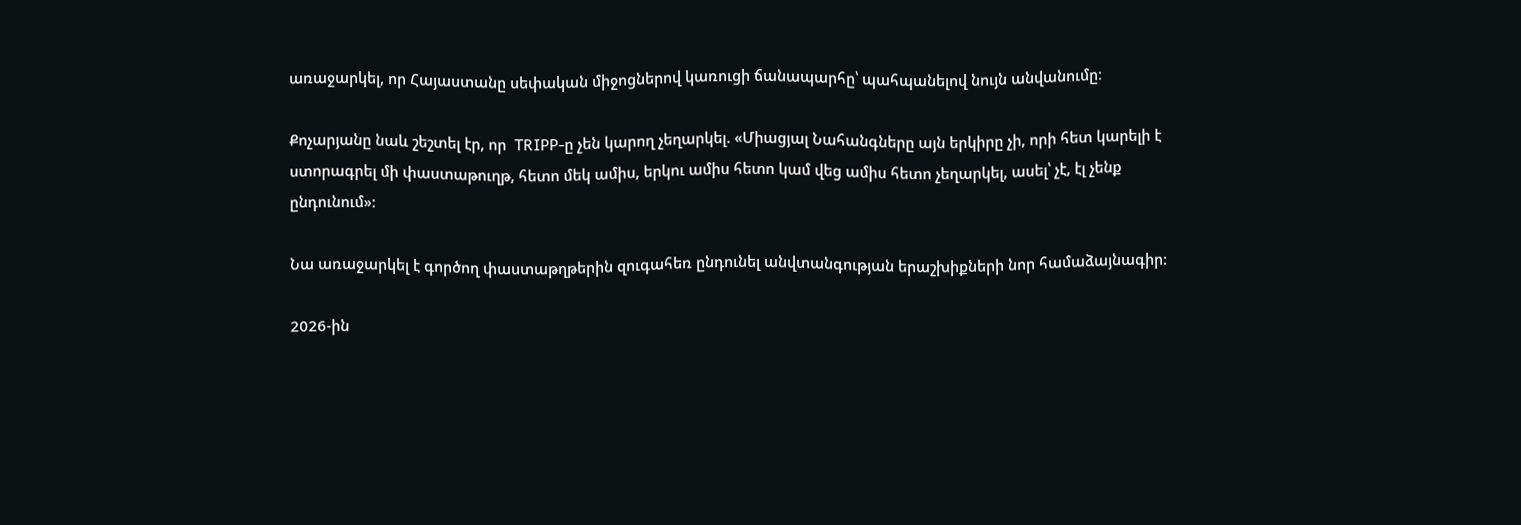առաջարկել, որ Հայաստանը սեփական միջոցներով կառուցի ճանապարհը՝ պահպանելով նույն անվանումը։

Քոչարյանը նաև շեշտել էր, որ  TRIPP-ը չեն կարող չեղարկել. «Միացյալ Նահանգները այն երկիրը չի, որի հետ կարելի է ստորագրել մի փաստաթուղթ, հետո մեկ ամիս, երկու ամիս հետո կամ վեց ամիս հետո չեղարկել, ասել՝ չէ, էլ չենք ընդունում»:

Նա առաջարկել է գործող փաստաթղթերին զուգահեռ ընդունել անվտանգության երաշխիքների նոր համաձայնագիր:

2026-ին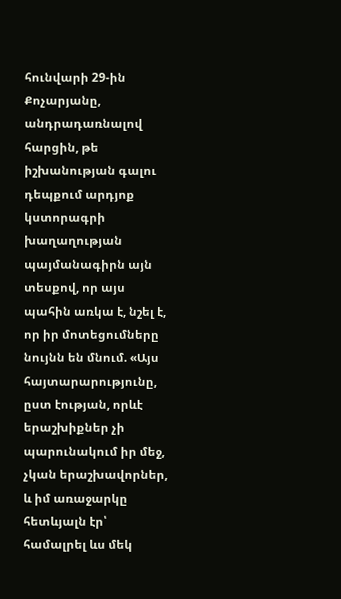հունվարի 29-ին Քոչարյանը, անդրադառնալով հարցին, թե իշխանության գալու դեպքում արդյոք կստորագրի խաղաղության պայմանագիրն այն տեսքով, որ այս պահին առկա է, նշել է, որ իր մոտեցումները նույնն են մնում. «Այս հայտարարությունը, ըստ էության, որևէ երաշխիքներ չի պարունակում իր մեջ, չկան երաշխավորներ, և իմ առաջարկը հետևյալն էր՝ համալրել ևս մեկ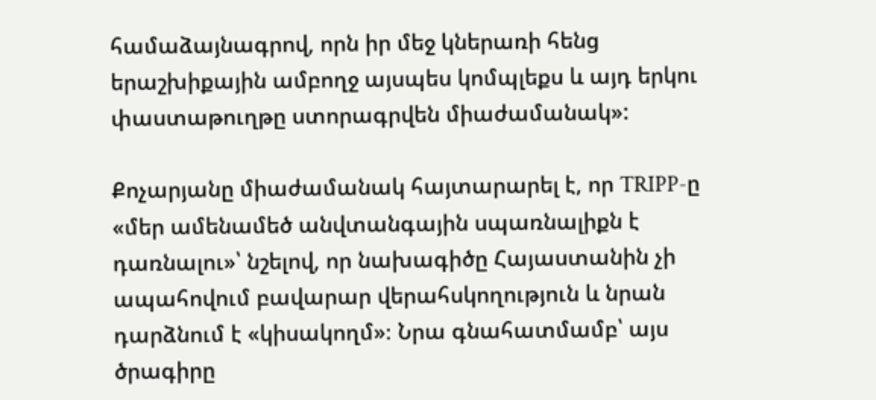համաձայնագրով, որն իր մեջ կներառի հենց երաշխիքային ամբողջ այսպես կոմպլեքս և այդ երկու փաստաթուղթը ստորագրվեն միաժամանակ»:

Քոչարյանը միաժամանակ հայտարարել է, որ TRIPP-ը «մեր ամենամեծ անվտանգային սպառնալիքն է դառնալու»՝ նշելով, որ նախագիծը Հայաստանին չի ապահովում բավարար վերահսկողություն և նրան դարձնում է «կիսակողմ»։ Նրա գնահատմամբ՝ այս ծրագիրը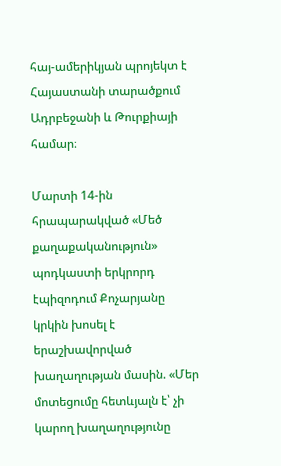հայ-ամերիկյան պրոյեկտ է Հայաստանի տարածքում Ադրբեջանի և Թուրքիայի համար։

Մարտի 14-ին հրապարակված «Մեծ քաղաքականություն» պոդկաստի երկրորդ էպիզոդում Քոչարյանը կրկին խոսել է երաշխավորված խաղաղության մասին. «Մեր մոտեցումը հետևյալն է՝ չի կարող խաղաղությունը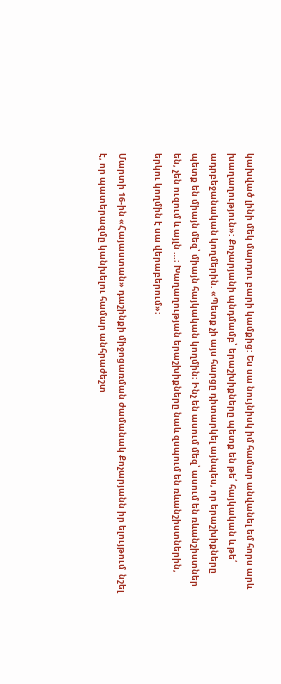կախված լինի մեկ մարդու բարի կամքից: Ես սա նույնիսկ իմ համար անվանել եմ հորս արև խաղաղություն»: Քոչարյանի պնդմամբ՝ երաշխիքները պետք են թե՛ հայկական և թե՛ ադրբեջանական կողմերին. «Պետք չի այս հարցը դիտարկել այնպես, որ երաշխիքները պետք են միայն մեզ՝ միայն հայկական կողմին։ Ինչ են ասում մեզ՝ ասում են ռևանշիստներ են, չեն ուզում և այլն …։ Խաղաղության երաշխիքները նաև զսպում են ռևանշիստներին, երկու կողմին է սա վերաբերում»։

Մարտի 16-ին «Հայաստան» դաշինքի միջոցառման ժամանակ Քոչարյանն իր ելույթում  նշել է, որ պատերազմը կանխելու համար անհրաժեշտ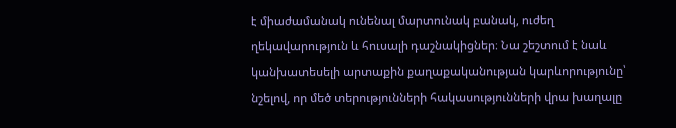է միաժամանակ ունենալ մարտունակ բանակ, ուժեղ ղեկավարություն և հուսալի դաշնակիցներ։ Նա շեշտում է նաև կանխատեսելի արտաքին քաղաքականության կարևորությունը՝ նշելով, որ մեծ տերությունների հակասությունների վրա խաղալը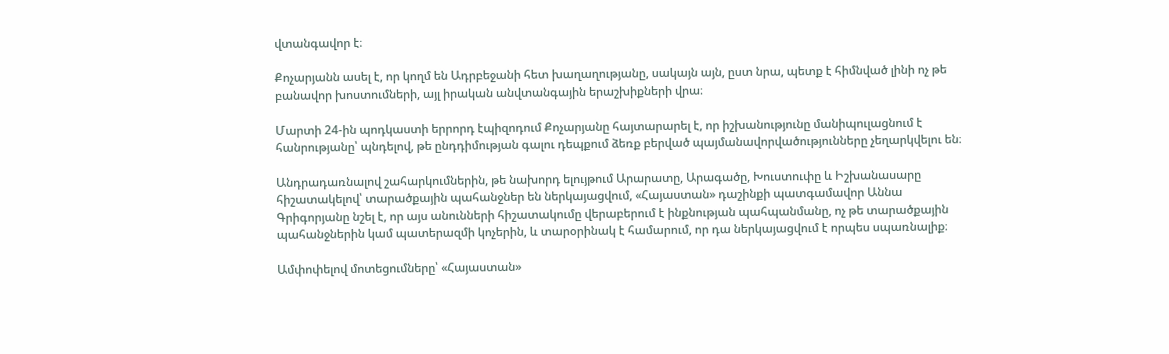վտանգավոր է։

Քոչարյանն ասել է, որ կողմ են Ադրբեջանի հետ խաղաղությանը, սակայն այն, ըստ նրա, պետք է հիմնված լինի ոչ թե բանավոր խոստումների, այլ իրական անվտանգային երաշխիքների վրա։

Մարտի 24-ին պոդկաստի երրորդ էպիզոդում Քոչարյանը հայտարարել է, որ իշխանությունը մանիպուլացնում է հանրությանը՝ պնդելով, թե ընդդիմության գալու դեպքում ձեռք բերված պայմանավորվածությունները չեղարկվելու են։

Անդրադառնալով շահարկումներին, թե նախորդ ելույթում Արարատը, Արագածը, Խուստուփը և Իշխանասարը հիշատակելով՝ տարածքային պահանջներ են ներկայացվում, «Հայաստան» դաշինքի պատգամավոր Աննա Գրիգորյանը նշել է, որ այս անունների հիշատակումը վերաբերում է ինքնության պահպանմանը, ոչ թե տարածքային պահանջներին կամ պատերազմի կոչերին, և տարօրինակ է համարում, որ դա ներկայացվում է որպես սպառնալիք։

Ամփոփելով մոտեցումները՝ «Հայաստան»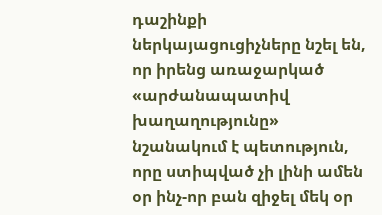դաշինքի ներկայացուցիչները նշել են, որ իրենց առաջարկած «արժանապատիվ խաղաղությունը» նշանակում է պետություն, որը ստիպված չի լինի ամեն օր ինչ-որ բան զիջել մեկ օր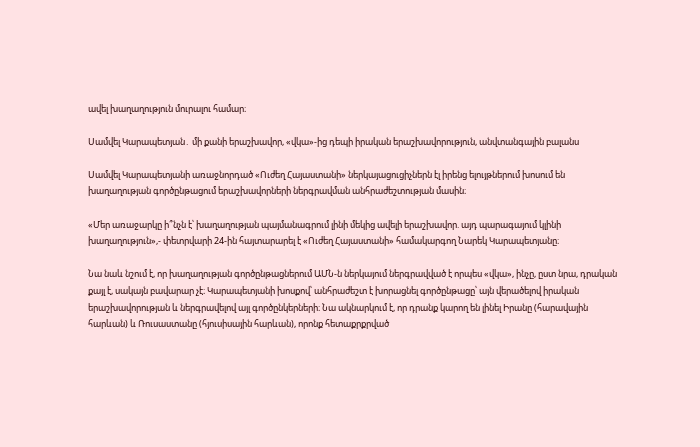ավել խաղաղություն մուրալու համար։

Սամվել Կարապետյան․ մի քանի երաշխավոր, «վկա»-ից դեպի իրական երաշխավորություն, անվտանգային բալանս

Սամվել Կարապետյանի առաջնորդած «Ուժեղ Հայաստանի» ներկայացուցիչներն էլ իրենց ելույթներում խոսում են խաղաղության գործընթացում երաշխավորների ներգրավման անհրաժեշտության մասին։

«Մեր առաջարկը ի՞նչն է՝ խաղաղության պայմանագրում լինի մեկից ավելի երաշխավոր. այդ պարագայում կլինի խաղաղություն»,- փետրվարի 24-ին հայտարարել է «Ուժեղ Հայաստանի» համակարգող Նարեկ Կարապետյանը։

Նա նաև նշում է, որ խաղաղության գործընթացներում ԱՄՆ-ն ներկայում ներգրավված է որպես «վկա», ինչը, ըստ նրա, դրական քայլ է, սակայն բավարար չէ։ Կարապետյանի խոսքով՝ անհրաժեշտ է խորացնել գործընթացը՝ այն վերածելով իրական երաշխավորության և ներգրավելով այլ գործընկերների։ Նա ակնարկում է, որ դրանք կարող են լինել Իրանը (հարավային հարևան) և Ռուսաստանը (հյուսիսային հարևան), որոնք հետաքրքրված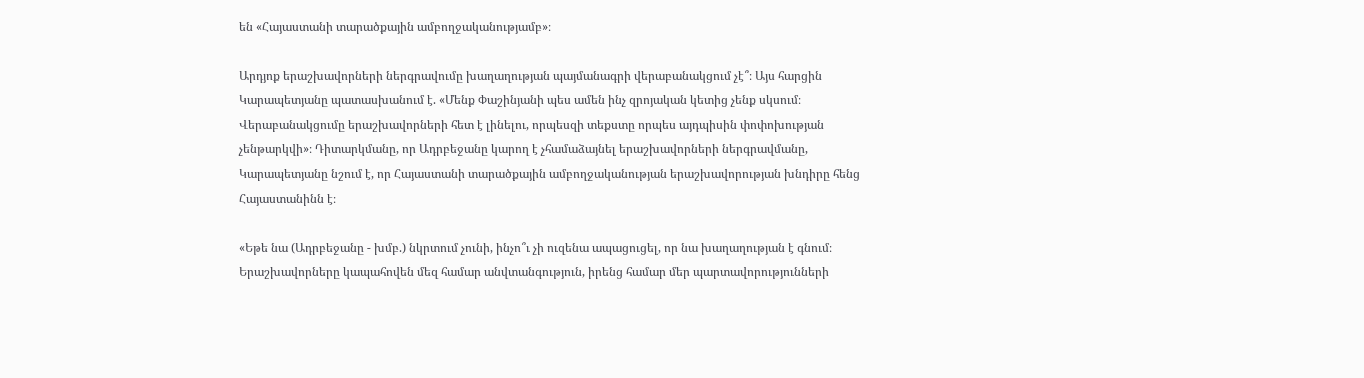են «Հայաստանի տարածքային ամբողջականությամբ»։

Արդյոք երաշխավորների ներգրավումը խաղաղության պայմանագրի վերաբանակցում չէ՞։ Այս հարցին Կարապետյանը պատասխանում է. «Մենք Փաշինյանի պես ամեն ինչ զրոյական կետից չենք սկսում։ Վերաբանակցումը երաշխավորների հետ է լինելու, որպեսզի տեքստը որպես այդպիսին փոփոխության չենթարկվի»։ Դիտարկմանը, որ Ադրբեջանը կարող է չհամաձայնել երաշխավորների ներգրավմանը, Կարապետյանը նշում է, որ Հայաստանի տարածքային ամբողջականության երաշխավորության խնդիրը հենց Հայաստանինն է։

«Եթե նա (Ադրբեջանը - խմբ.) նկրտում չունի, ինչո՞ւ չի ուզենա ապացուցել, որ նա խաղաղության է գնում։ Երաշխավորները կապահովեն մեզ համար անվտանգություն, իրենց համար մեր պարտավորությունների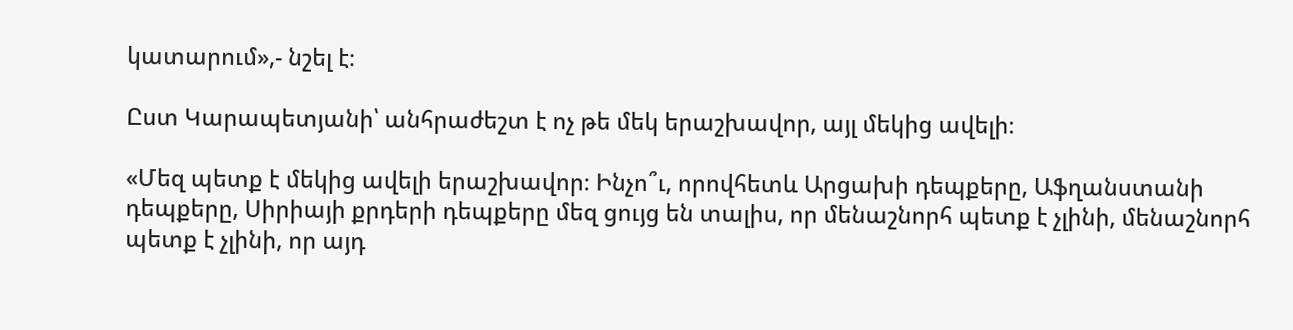կատարում»,- նշել է։

Ըստ Կարապետյանի՝ անհրաժեշտ է ոչ թե մեկ երաշխավոր, այլ մեկից ավելի։

«Մեզ պետք է մեկից ավելի երաշխավոր։ Ինչո՞ւ, որովհետև Արցախի դեպքերը, Աֆղանստանի դեպքերը, Սիրիայի քրդերի դեպքերը մեզ ցույց են տալիս, որ մենաշնորհ պետք է չլինի, մենաշնորհ պետք է չլինի, որ այդ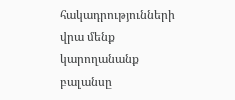հակադրությունների վրա մենք կարողանանք բալանսը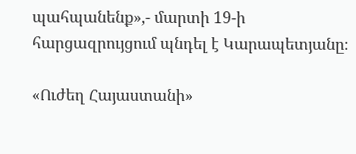պահպանենք»,- մարտի 19-ի հարցազրույցում պնդել է Կարապետյանը։

«Ուժեղ Հայաստանի»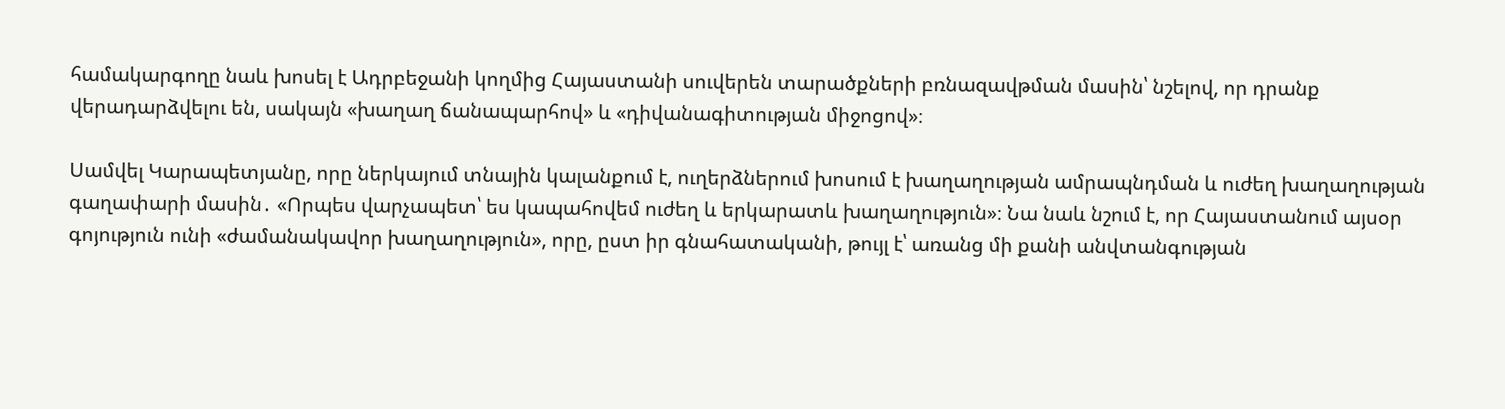համակարգողը նաև խոսել է Ադրբեջանի կողմից Հայաստանի սուվերեն տարածքների բռնազավթման մասին՝ նշելով, որ դրանք վերադարձվելու են, սակայն «խաղաղ ճանապարհով» և «դիվանագիտության միջոցով»։

Սամվել Կարապետյանը, որը ներկայում տնային կալանքում է, ուղերձներում խոսում է խաղաղության ամրապնդման և ուժեղ խաղաղության գաղափարի մասին․ «Որպես վարչապետ՝ ես կապահովեմ ուժեղ և երկարատև խաղաղություն»։ Նա նաև նշում է, որ Հայաստանում այսօր գոյություն ունի «ժամանակավոր խաղաղություն», որը, ըստ իր գնահատականի, թույլ է՝ առանց մի քանի անվտանգության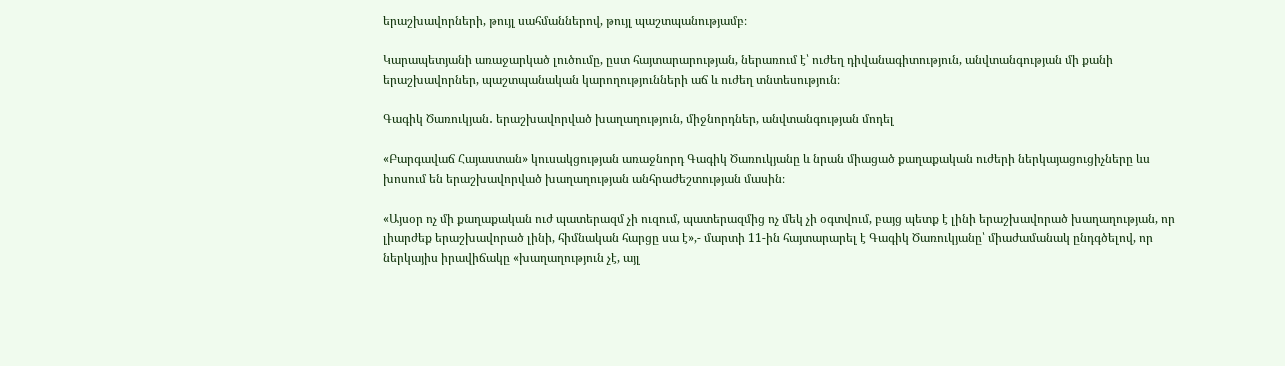երաշխավորների, թույլ սահմաններով, թույլ պաշտպանությամբ։

Կարապետյանի առաջարկած լուծումը, ըստ հայտարարության, ներառում է՝ ուժեղ դիվանագիտություն, անվտանգության մի քանի երաշխավորներ, պաշտպանական կարողությունների աճ և ուժեղ տնտեսություն։

Գագիկ Ծառուկյան․ երաշխավորված խաղաղություն, միջնորդներ, անվտանգության մոդել

«Բարգավաճ Հայաստան» կուսակցության առաջնորդ Գագիկ Ծառուկյանը և նրան միացած քաղաքական ուժերի ներկայացուցիչները ևս խոսում են երաշխավորված խաղաղության անհրաժեշտության մասին։

«Այսօր ոչ մի քաղաքական ուժ պատերազմ չի ուզում, պատերազմից ոչ մեկ չի օգտվում, բայց պետք է լինի երաշխավորած խաղաղության, որ լիարժեք երաշխավորած լինի, հիմնական հարցը սա է»,- մարտի 11-ին հայտարարել է Գագիկ Ծառուկյանը՝ միաժամանակ ընդգծելով, որ ներկայիս իրավիճակը «խաղաղություն չէ, այլ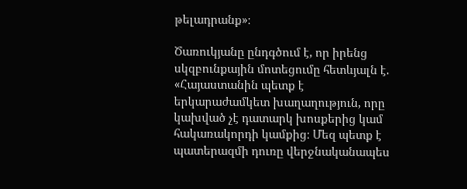թելադրանք»։

Ծառուկյանը ընդգծում է, որ իրենց սկզբունքային մոտեցումը հետևյալն է. «Հայաստանին պետք է երկարաժամկետ խաղաղություն, որը կախված չէ դատարկ խոսքերից կամ հակառակորդի կամքից։ Մեզ պետք է պատերազմի դուռը վերջնականապես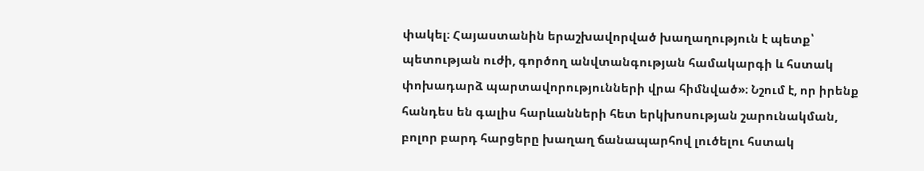փակել։ Հայաստանին երաշխավորված խաղաղություն է պետք՝ պետության ուժի, գործող անվտանգության համակարգի և հստակ փոխադարձ պարտավորությունների վրա հիմնված»։ Նշում է, որ իրենք հանդես են գալիս հարևանների հետ երկխոսության շարունակման, բոլոր բարդ հարցերը խաղաղ ճանապարհով լուծելու հստակ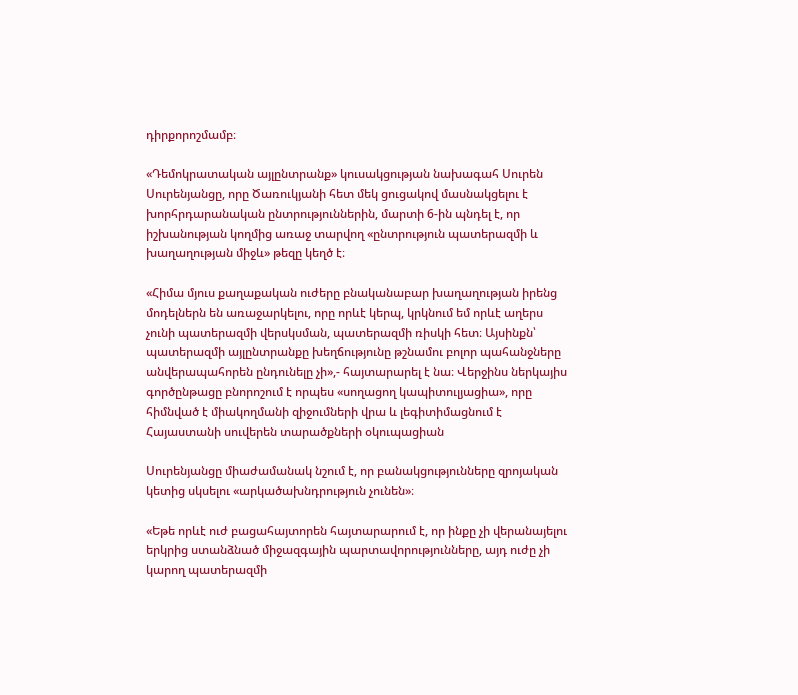դիրքորոշմամբ։

«Դեմոկրատական այլընտրանք» կուսակցության նախագահ Սուրեն Սուրենյանցը, որը Ծառուկյանի հետ մեկ ցուցակով մասնակցելու է խորհրդարանական ընտրություններին, մարտի 6-ին պնդել է, որ իշխանության կողմից առաջ տարվող «ընտրություն պատերազմի և խաղաղության միջև» թեզը կեղծ է։

«Հիմա մյուս քաղաքական ուժերը բնականաբար խաղաղության իրենց մոդելներն են առաջարկելու, որը որևէ կերպ, կրկնում եմ որևէ աղերս չունի պատերազմի վերսկսման, պատերազմի ռիսկի հետ։ Այսինքն՝ պատերազմի այլընտրանքը խեղճությունը թշնամու բոլոր պահանջները անվերապահորեն ընդունելը չի»,- հայտարարել է նա։ Վերջինս ներկայիս գործընթացը բնորոշում է որպես «սողացող կապիտուլյացիա», որը հիմնված է միակողմանի զիջումների վրա և լեգիտիմացնում է Հայաստանի սուվերեն տարածքների օկուպացիան

Սուրենյանցը միաժամանակ նշում է, որ բանակցությունները զրոյական կետից սկսելու «արկածախնդրություն չունեն»։

«Եթե որևէ ուժ բացահայտորեն հայտարարում է, որ ինքը չի վերանայելու երկրից ստանձնած միջազգային պարտավորությունները, այդ ուժը չի կարող պատերազմի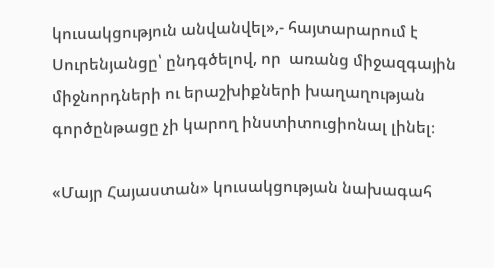կուսակցություն անվանվել»,- հայտարարում է Սուրենյանցը՝ ընդգծելով, որ  առանց միջազգային միջնորդների ու երաշխիքների խաղաղության գործընթացը չի կարող ինստիտուցիոնալ լինել։

«Մայր Հայաստան» կուսակցության նախագահ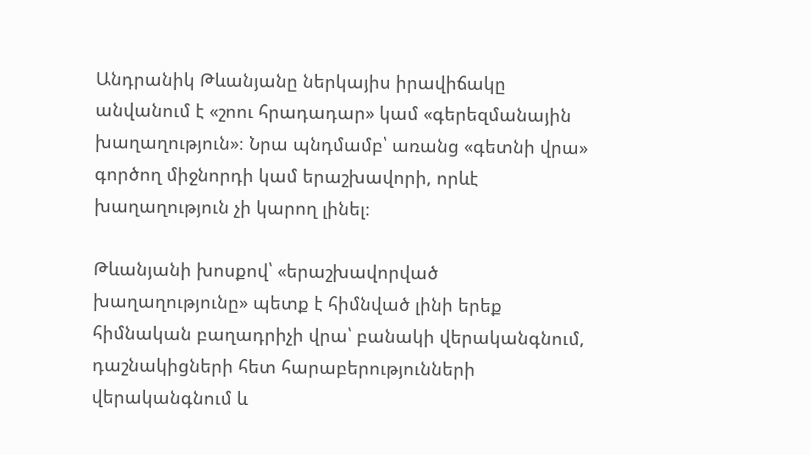Անդրանիկ Թևանյանը ներկայիս իրավիճակը անվանում է «շոու հրադադար» կամ «գերեզմանային խաղաղություն»։ Նրա պնդմամբ՝ առանց «գետնի վրա» գործող միջնորդի կամ երաշխավորի, որևէ խաղաղություն չի կարող լինել։

Թևանյանի խոսքով՝ «երաշխավորված խաղաղությունը» պետք է հիմնված լինի երեք հիմնական բաղադրիչի վրա՝ բանակի վերականգնում, դաշնակիցների հետ հարաբերությունների վերականգնում և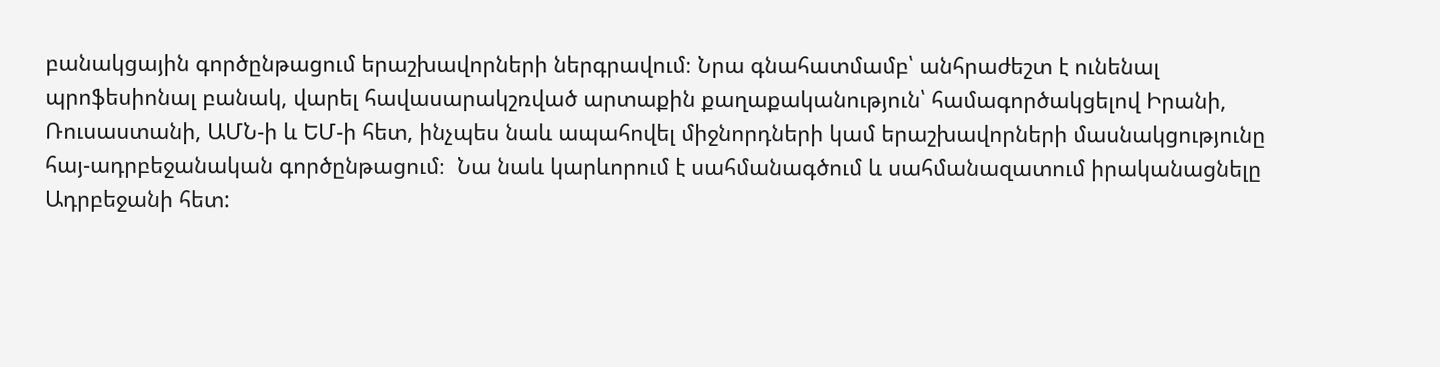բանակցային գործընթացում երաշխավորների ներգրավում։ Նրա գնահատմամբ՝ անհրաժեշտ է ունենալ պրոֆեսիոնալ բանակ, վարել հավասարակշռված արտաքին քաղաքականություն՝ համագործակցելով Իրանի, Ռուսաստանի, ԱՄՆ-ի և ԵՄ-ի հետ, ինչպես նաև ապահովել միջնորդների կամ երաշխավորների մասնակցությունը հայ-ադրբեջանական գործընթացում։  Նա նաև կարևորում է սահմանագծում և սահմանազատում իրականացնելը Ադրբեջանի հետ: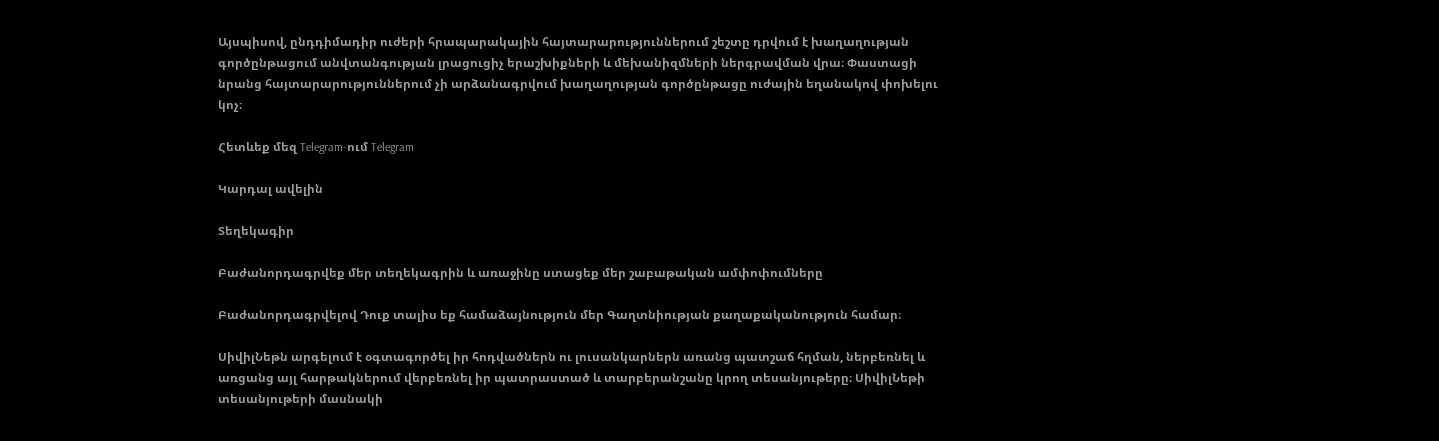Այսպիսով, ընդդիմադիր ուժերի հրապարակային հայտարարություններում շեշտը դրվում է խաղաղության գործընթացում անվտանգության լրացուցիչ երաշխիքների և մեխանիզմների ներգրավման վրա։ Փաստացի նրանց հայտարարություններում չի արձանագրվում խաղաղության գործընթացը ուժային եղանակով փոխելու կոչ։

Հետևեք մեզ Telegram-ում Telegram

Կարդալ ավելին

Տեղեկագիր

Բաժանորդագրվեք մեր տեղեկագրին և առաջինը ստացեք մեր շաբաթական ամփոփումները

Բաժանորդագրվելով Դուք տալիս եք համաձայնություն մեր Գաղտնիության քաղաքականություն համար։

ՍիվիլՆեթն արգելում է օգտագործել իր հոդվածներն ու լուսանկարներն առանց պատշաճ հղման, ներբեռնել և առցանց այլ հարթակներում վերբեռնել իր պատրաստած և տարբերանշանը կրող տեսանյութերը։ ՍիվիլՆեթի տեսանյութերի մասնակի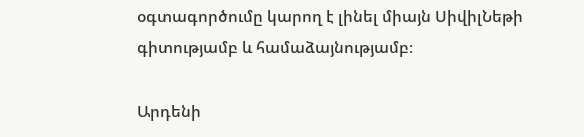օգտագործումը կարող է լինել միայն ՍիվիլՆեթի գիտությամբ և համաձայնությամբ։

Արդենի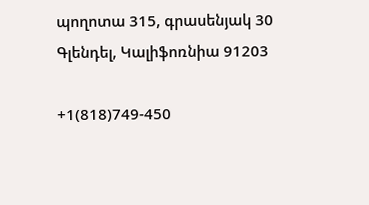պողոտա 315, գրասենյակ 30 Գլենդել, Կալիֆոռնիա 91203

+1(818)749-450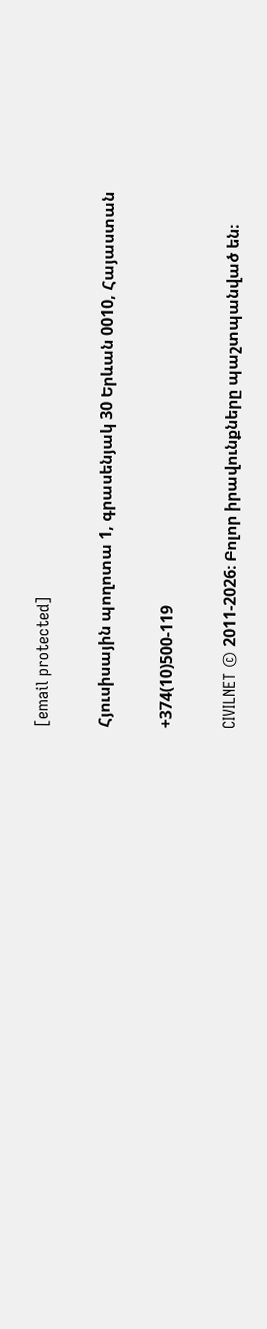[email protected]

Հյուսիսային պողոտա 1, գրասենյակ 30 Երևան 0010, Հայաստան

+374(10)500-119

CIVILNET © 2011-2026։ Բոլոր իրավունքները պաշտպանված են։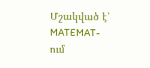Մշակված է՝ MATEMAT-ում